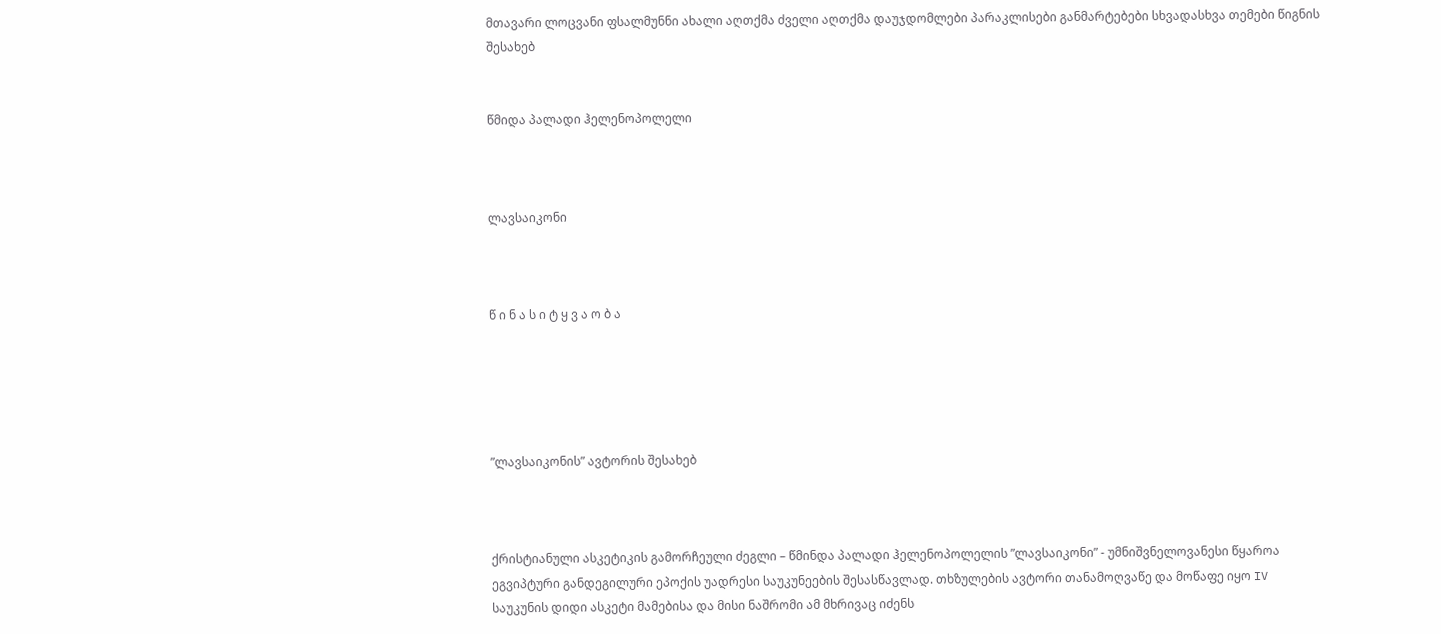მთავარი ლოცვანი ფსალმუნნი ახალი აღთქმა ძველი აღთქმა დაუჯდომლები პარაკლისები განმარტებები სხვადასხვა თემები წიგნის შესახებ


წმიდა პალადი ჰელენოპოლელი



ლავსაიკონი



წ ი ნ ა ს ი ტ ყ ვ ა ო ბ ა





”ლავსაიკონის” ავტორის შესახებ



ქრისტიანული ასკეტიკის გამორჩეული ძეგლი – წმინდა პალადი ჰელენოპოლელის ”ლავსაიკონი” - უმნიშვნელოვანესი წყაროა ეგვიპტური განდეგილური ეპოქის უადრესი საუკუნეების შესასწავლად. თხზულების ავტორი თანამოღვაწე და მოწაფე იყო IV საუკუნის დიდი ასკეტი მამებისა და მისი ნაშრომი ამ მხრივაც იძენს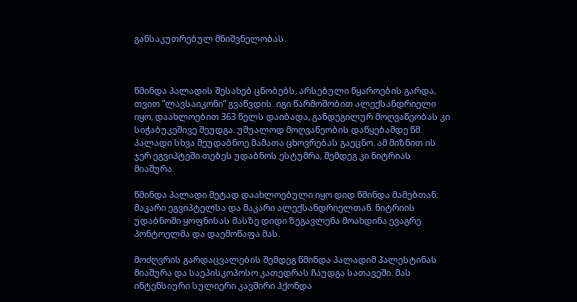განსაკუთრებულ მნიშვნელობას.



წმინდა პალადის შესახებ ცნობებს, არსებული წყაროების გარდა, თვით ”ლავსაიკონი” გვაწვდის. იგი წარმოშობით ალექსანდრიელი იყო, დაახლოებით 363 წელს დაიბადა, განდეგილურ მოღვაწეობას კი სიჭაბუკეშივე შეუდგა. უშუალოდ მოღვაწეობის დაწყებამდე წმ. პალადი სხვა მეუდაბნოე მამათა ცხოვრებას გაეცნო. ამ მიზნით ის ჯერ ეგვიპტეში თებეს უდაბნოს ესტუმრა, შემდეგ კი ნიტრიას მიაშურა.

წმინდა პალადი მეტად დაახლოებული იყო დიდ წმინდა მამებთან: მაკარი ეგვიპტელსა და მაკარი ალექსანდრიელთან. ნიტრიის უდაბნოში ყოფნისას მასზე დიდი ზეგავლენა მოახდინა ევაგრე პონტოელმა და დაემოწაფა მას.

მოძღვრის გარდაცვალების შემდეგ წმინდა პალადიმ პალესტინას მიაშურა და საეპისკოპოსო კათედრას ჩაუდგა სათავეში. მას ინტენსიური სულიერი კავშირი ჰქონდა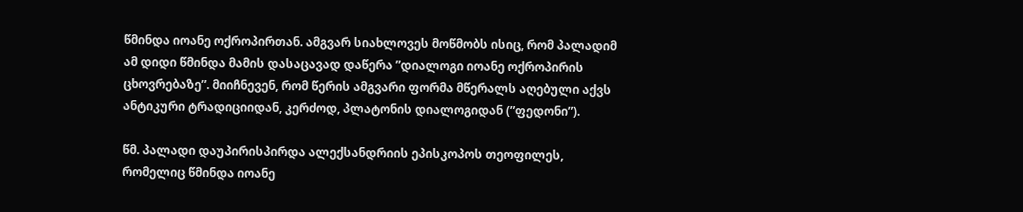წმინდა იოანე ოქროპირთან. ამგვარ სიახლოვეს მოწმობს ისიც, რომ პალადიმ ამ დიდი წმინდა მამის დასაცავად დაწერა ”დიალოგი იოანე ოქროპირის ცხოვრებაზე”. მიიჩნევენ, რომ წერის ამგვარი ფორმა მწერალს აღებული აქვს ანტიკური ტრადიციიდან, კერძოდ, პლატონის დიალოგიდან (”ფედონი”).

წმ. პალადი დაუპირისპირდა ალექსანდრიის ეპისკოპოს თეოფილეს, რომელიც წმინდა იოანე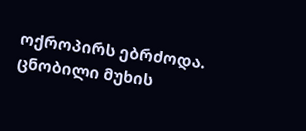ოქროპირს ებრძოდა. ცნობილი მუხის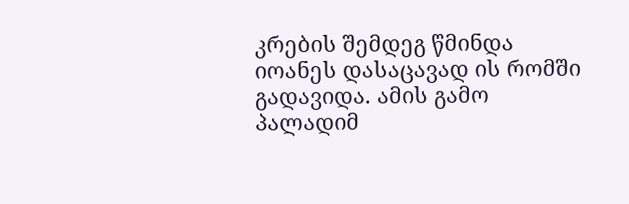კრების შემდეგ წმინდა იოანეს დასაცავად ის რომში გადავიდა. ამის გამო პალადიმ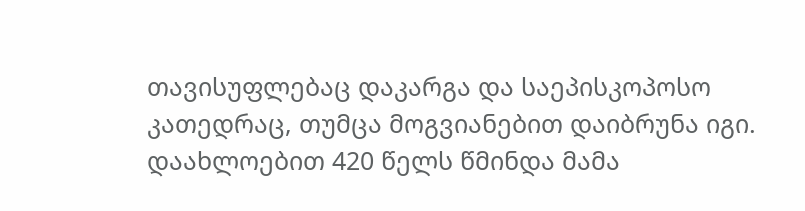თავისუფლებაც დაკარგა და საეპისკოპოსო კათედრაც, თუმცა მოგვიანებით დაიბრუნა იგი. დაახლოებით 420 წელს წმინდა მამა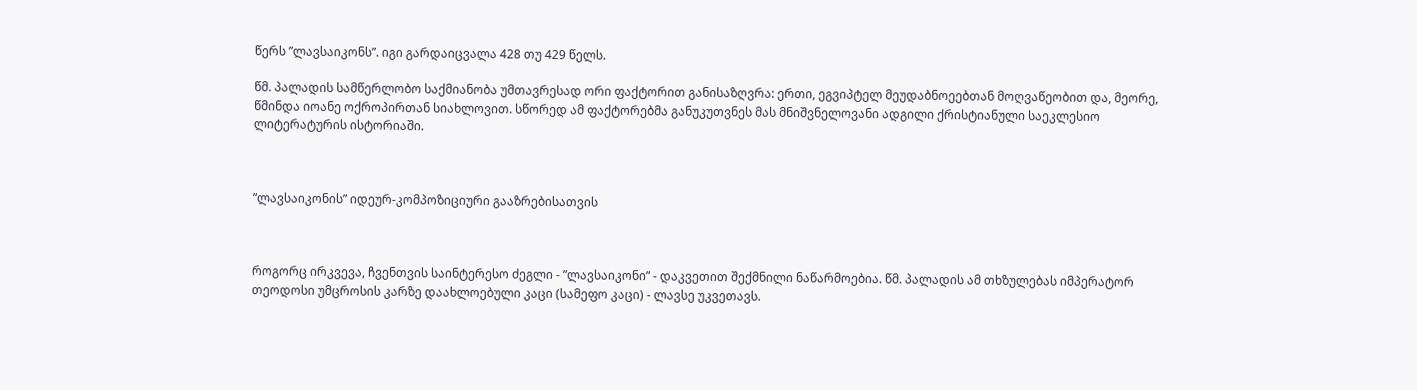წერს ”ლავსაიკონს”. იგი გარდაიცვალა 428 თუ 429 წელს.

წმ. პალადის სამწერლობო საქმიანობა უმთავრესად ორი ფაქტორით განისაზღვრა: ერთი, ეგვიპტელ მეუდაბნოეებთან მოღვაწეობით და, მეორე, წმინდა იოანე ოქროპირთან სიახლოვით. სწორედ ამ ფაქტორებმა განუკუთვნეს მას მნიშვნელოვანი ადგილი ქრისტიანული საეკლესიო ლიტერატურის ისტორიაში.



”ლავსაიკონის” იდეურ-კომპოზიციური გააზრებისათვის



როგორც ირკვევა, ჩვენთვის საინტერესო ძეგლი - ”ლავსაიკონი” - დაკვეთით შექმნილი ნაწარმოებია. წმ. პალადის ამ თხზულებას იმპერატორ თეოდოსი უმცროსის კარზე დაახლოებული კაცი (სამეფო კაცი) - ლავსე უკვეთავს.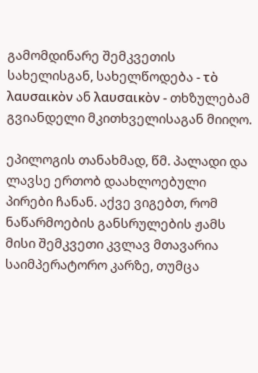გამომდინარე შემკვეთის სახელისგან, სახელწოდება - τὸ λαυσαικὸν ან λαυσαικὸν - თხზულებამ გვიანდელი მკითხველისაგან მიიღო.

ეპილოგის თანახმად, წმ. პალადი და ლავსე ერთობ დაახლოებული პირები ჩანან. აქვე ვიგებთ, რომ ნაწარმოების განსრულების ჟამს მისი შემკვეთი კვლავ მთავარია საიმპერატორო კარზე, თუმცა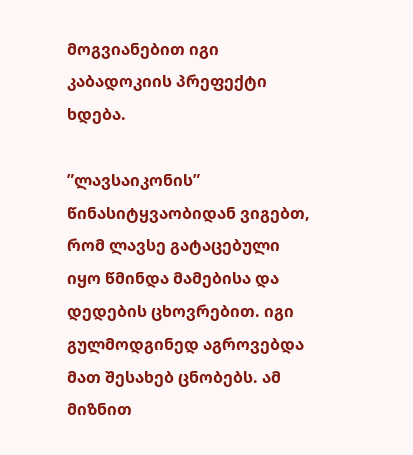მოგვიანებით იგი კაბადოკიის პრეფექტი ხდება.

”ლავსაიკონის” წინასიტყვაობიდან ვიგებთ, რომ ლავსე გატაცებული იყო წმინდა მამებისა და დედების ცხოვრებით. იგი გულმოდგინედ აგროვებდა მათ შესახებ ცნობებს. ამ მიზნით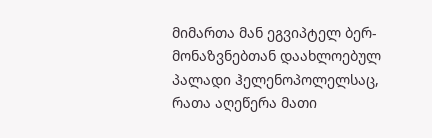მიმართა მან ეგვიპტელ ბერ-მონაზვნებთან დაახლოებულ პალადი ჰელენოპოლელსაც, რათა აღეწერა მათი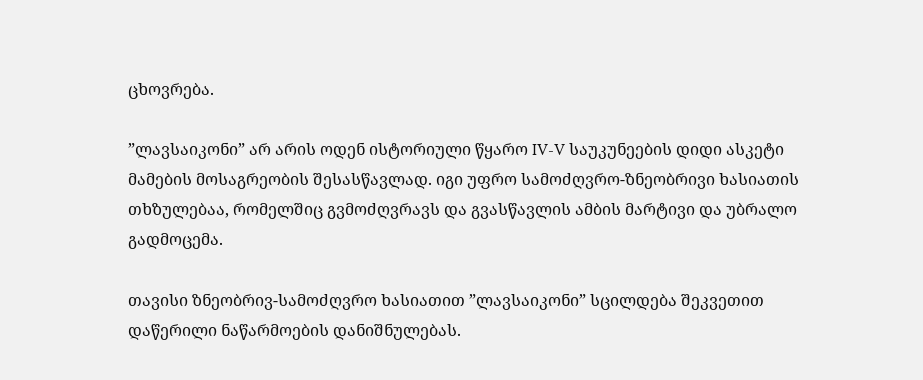ცხოვრება.

”ლავსაიკონი” არ არის ოდენ ისტორიული წყარო IV-V საუკუნეების დიდი ასკეტი მამების მოსაგრეობის შესასწავლად. იგი უფრო სამოძღვრო-ზნეობრივი ხასიათის თხზულებაა, რომელშიც გვმოძღვრავს და გვასწავლის ამბის მარტივი და უბრალო გადმოცემა.

თავისი ზნეობრივ-სამოძღვრო ხასიათით ”ლავსაიკონი” სცილდება შეკვეთით დაწერილი ნაწარმოების დანიშნულებას.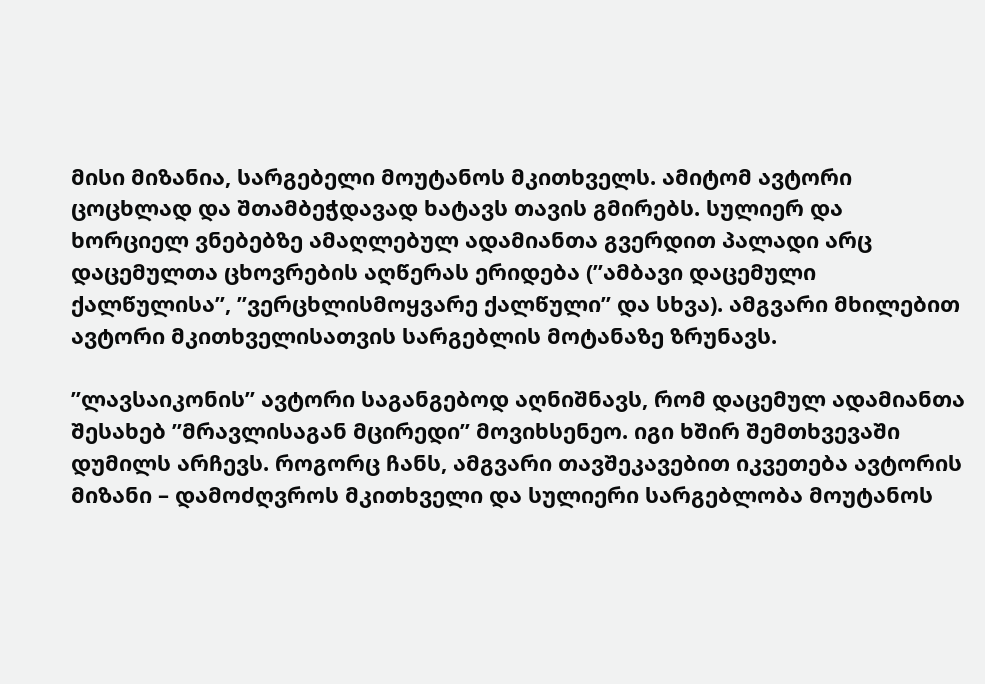მისი მიზანია, სარგებელი მოუტანოს მკითხველს. ამიტომ ავტორი ცოცხლად და შთამბეჭდავად ხატავს თავის გმირებს. სულიერ და ხორციელ ვნებებზე ამაღლებულ ადამიანთა გვერდით პალადი არც დაცემულთა ცხოვრების აღწერას ერიდება (”ამბავი დაცემული ქალწულისა”, ”ვერცხლისმოყვარე ქალწული” და სხვა). ამგვარი მხილებით ავტორი მკითხველისათვის სარგებლის მოტანაზე ზრუნავს.

”ლავსაიკონის” ავტორი საგანგებოდ აღნიშნავს, რომ დაცემულ ადამიანთა შესახებ ”მრავლისაგან მცირედი” მოვიხსენეო. იგი ხშირ შემთხვევაში დუმილს არჩევს. როგორც ჩანს, ამგვარი თავშეკავებით იკვეთება ავტორის მიზანი – დამოძღვროს მკითხველი და სულიერი სარგებლობა მოუტანოს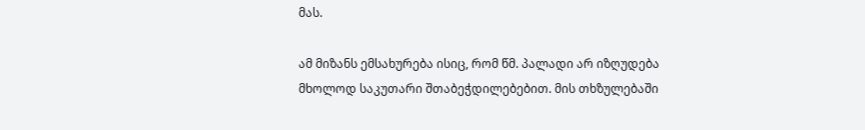მას.

ამ მიზანს ემსახურება ისიც, რომ წმ. პალადი არ იზღუდება მხოლოდ საკუთარი შთაბეჭდილებებით. მის თხზულებაში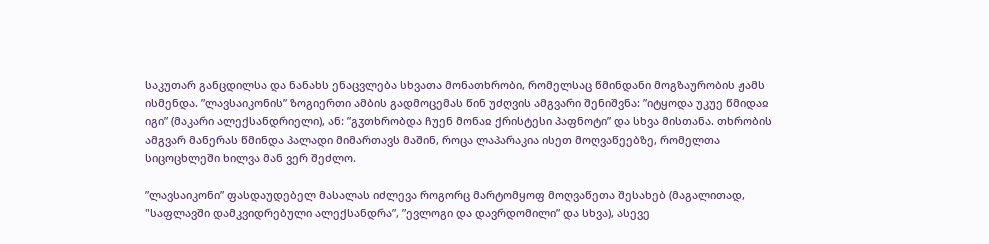საკუთარ განცდილსა და ნანახს ენაცვლება სხვათა მონათხრობი, რომელსაც წმინდანი მოგზაურობის ჟამს ისმენდა. ”ლავსაიკონის” ზოგიერთი ამბის გადმოცემას წინ უძღვის ამგვარი შენიშვნა: ”იტყოდა უკუე წმიდაჲ იგი” (მაკარი ალექსანდრიელი), ან: ”გჳთხრობდა ჩუენ მონაჲ ქრისტესი პაფნოტი” და სხვა მისთანა. თხრობის ამგვარ მანერას წმინდა პალადი მიმართავს მაშინ, როცა ლაპარაკია ისეთ მოღვაწეებზე, რომელთა სიცოცხლეში ხილვა მან ვერ შეძლო.

”ლავსაიკონი” ფასდაუდებელ მასალას იძლევა როგორც მარტომყოფ მოღვაწეთა შესახებ (მაგალითად, "საფლავში დამკვიდრებული ალექსანდრა”, ”ევლოგი და დავრდომილი” და სხვა), ასევე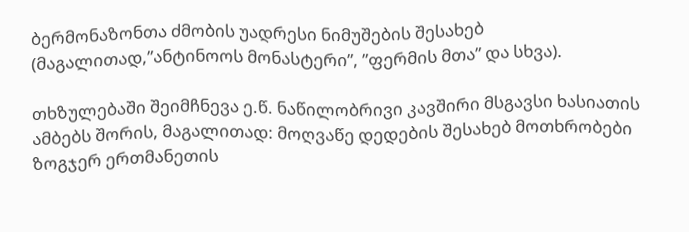ბერმონაზონთა ძმობის უადრესი ნიმუშების შესახებ (მაგალითად,”ანტინოოს მონასტერი”, ”ფერმის მთა” და სხვა).

თხზულებაში შეიმჩნევა ე.წ. ნაწილობრივი კავშირი მსგავსი ხასიათის ამბებს შორის, მაგალითად: მოღვაწე დედების შესახებ მოთხრობები ზოგჯერ ერთმანეთის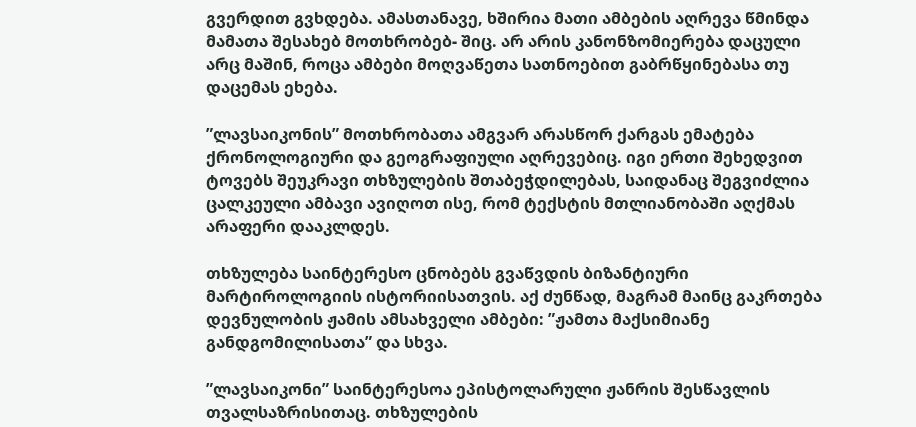გვერდით გვხდება. ამასთანავე, ხშირია მათი ამბების აღრევა წმინდა მამათა შესახებ მოთხრობებ- შიც. არ არის კანონზომიერება დაცული არც მაშინ, როცა ამბები მოღვაწეთა სათნოებით გაბრწყინებასა თუ დაცემას ეხება.

”ლავსაიკონის” მოთხრობათა ამგვარ არასწორ ქარგას ემატება ქრონოლოგიური და გეოგრაფიული აღრევებიც. იგი ერთი შეხედვით ტოვებს შეუკრავი თხზულების შთაბეჭდილებას, საიდანაც შეგვიძლია ცალკეული ამბავი ავიღოთ ისე, რომ ტექსტის მთლიანობაში აღქმას არაფერი დააკლდეს.

თხზულება საინტერესო ცნობებს გვაწვდის ბიზანტიური მარტიროლოგიის ისტორიისათვის. აქ ძუნწად, მაგრამ მაინც გაკრთება დევნულობის ჟამის ამსახველი ამბები: ”ჟამთა მაქსიმიანე განდგომილისათა” და სხვა.

”ლავსაიკონი” საინტერესოა ეპისტოლარული ჟანრის შესწავლის თვალსაზრისითაც. თხზულების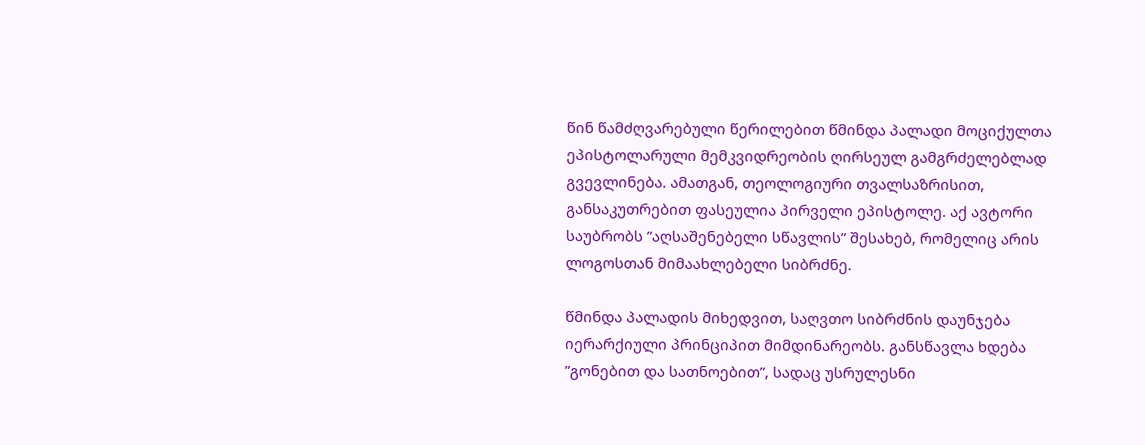წინ წამძღვარებული წერილებით წმინდა პალადი მოციქულთა ეპისტოლარული მემკვიდრეობის ღირსეულ გამგრძელებლად გვევლინება. ამათგან, თეოლოგიური თვალსაზრისით, განსაკუთრებით ფასეულია პირველი ეპისტოლე. აქ ავტორი საუბრობს ”აღსაშენებელი სწავლის” შესახებ, რომელიც არის ლოგოსთან მიმაახლებელი სიბრძნე.

წმინდა პალადის მიხედვით, საღვთო სიბრძნის დაუნჯება იერარქიული პრინციპით მიმდინარეობს. განსწავლა ხდება ”გონებით და სათნოებით”, სადაც უსრულესნი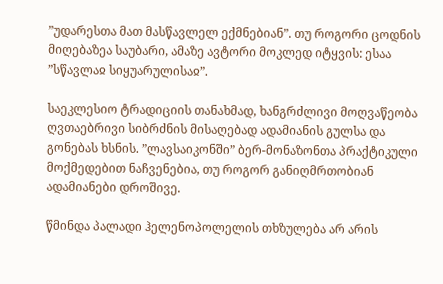”უდარესთა მათ მასწავლელ ექმნებიან”. თუ როგორი ცოდნის მიღებაზეა საუბარი, ამაზე ავტორი მოკლედ იტყვის: ესაა ”სწავლაჲ სიყუარულისაჲ”.

საეკლესიო ტრადიციის თანახმად, ხანგრძლივი მოღვაწეობა ღვთაებრივი სიბრძნის მისაღებად ადამიანის გულსა და გონებას ხსნის. ”ლავსაიკონში” ბერ-მონაზონთა პრაქტიკული მოქმედებით ნაჩვენებია, თუ როგორ განიღმრთობიან ადამიანები დროშივე.

წმინდა პალადი ჰელენოპოლელის თხზულება არ არის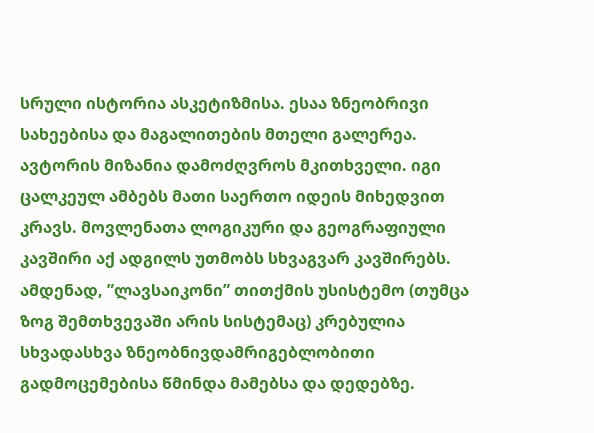სრული ისტორია ასკეტიზმისა. ესაა ზნეობრივი სახეებისა და მაგალითების მთელი გალერეა. ავტორის მიზანია დამოძღვროს მკითხველი. იგი ცალკეულ ამბებს მათი საერთო იდეის მიხედვით კრავს. მოვლენათა ლოგიკური და გეოგრაფიული კავშირი აქ ადგილს უთმობს სხვაგვარ კავშირებს. ამდენად, ”ლავსაიკონი” თითქმის უსისტემო (თუმცა ზოგ შემთხვევაში არის სისტემაც) კრებულია სხვადასხვა ზნეობნივდამრიგებლობითი გადმოცემებისა წმინდა მამებსა და დედებზე.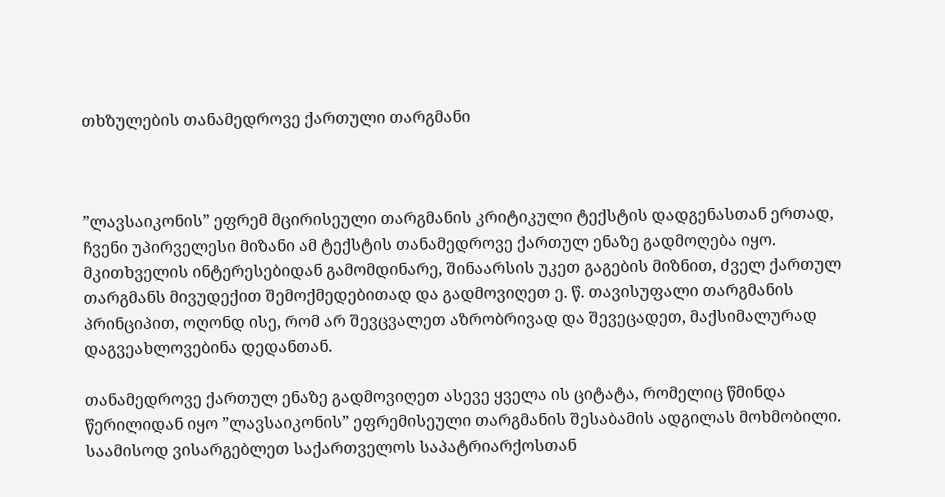თხზულების თანამედროვე ქართული თარგმანი



”ლავსაიკონის” ეფრემ მცირისეული თარგმანის კრიტიკული ტექსტის დადგენასთან ერთად, ჩვენი უპირველესი მიზანი ამ ტექსტის თანამედროვე ქართულ ენაზე გადმოღება იყო. მკითხველის ინტერესებიდან გამომდინარე, შინაარსის უკეთ გაგების მიზნით, ძველ ქართულ თარგმანს მივუდექით შემოქმედებითად და გადმოვიღეთ ე. წ. თავისუფალი თარგმანის პრინციპით, ოღონდ ისე, რომ არ შევცვალეთ აზრობრივად და შევეცადეთ, მაქსიმალურად დაგვეახლოვებინა დედანთან.

თანამედროვე ქართულ ენაზე გადმოვიღეთ ასევე ყველა ის ციტატა, რომელიც წმინდა წერილიდან იყო ”ლავსაიკონის” ეფრემისეული თარგმანის შესაბამის ადგილას მოხმობილი. საამისოდ ვისარგებლეთ საქართველოს საპატრიარქოსთან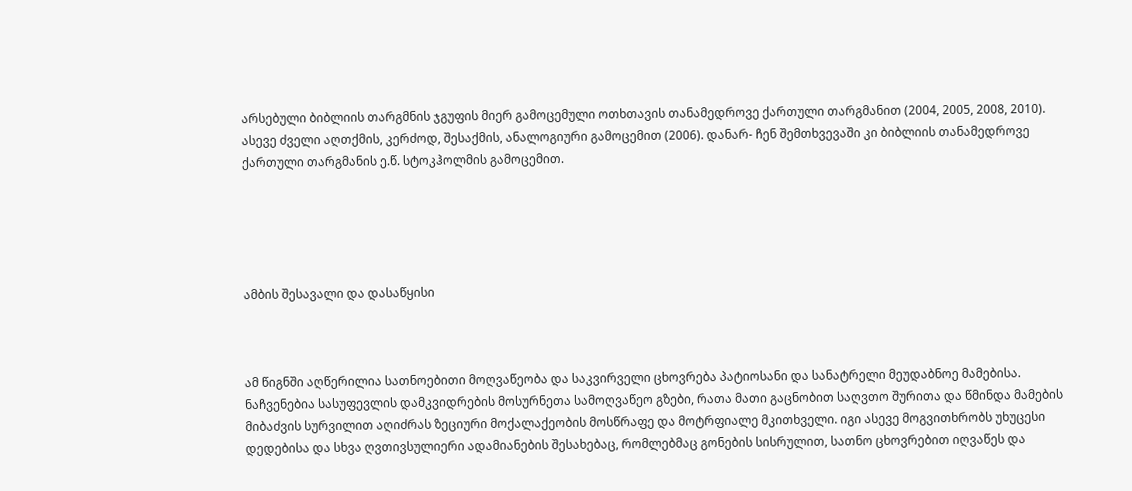არსებული ბიბლიის თარგმნის ჯგუფის მიერ გამოცემული ოთხთავის თანამედროვე ქართული თარგმანით (2004, 2005, 2008, 2010). ასევე ძველი აღთქმის, კერძოდ, შესაქმის, ანალოგიური გამოცემით (2006). დანარ- ჩენ შემთხვევაში კი ბიბლიის თანამედროვე ქართული თარგმანის ე.წ. სტოკჰოლმის გამოცემით.





ამბის შესავალი და დასაწყისი



ამ წიგნში აღწერილია სათნოებითი მოღვაწეობა და საკვირველი ცხოვრება პატიოსანი და სანატრელი მეუდაბნოე მამებისა. ნაჩვენებია სასუფევლის დამკვიდრების მოსურნეთა სამოღვაწეო გზები, რათა მათი გაცნობით საღვთო შურითა და წმინდა მამების მიბაძვის სურვილით აღიძრას ზეციური მოქალაქეობის მოსწრაფე და მოტრფიალე მკითხველი. იგი ასევე მოგვითხრობს უხუცესი დედებისა და სხვა ღვთივსულიერი ადამიანების შესახებაც, რომლებმაც გონების სისრულით, სათნო ცხოვრებით იღვაწეს და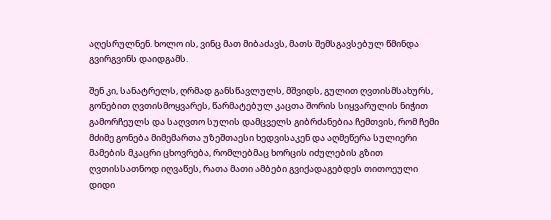აღესრულნენ. ხოლო ის, ვინც მათ მიბაძავს, მათს შემსგავსებულ წმინდა გვირგვინს დაიდგამს.

შენ კი, სანატრელს, ღრმად განსწავლულს, მშვიდს, გულით ღვთისმსახურს, გონებით ღვთისმოყვარეს, წარმატებულ კაცთა შორის სიყვარულის ნიჭით გამორჩეულს და საღვთო სულის დამცველს გიბრძანებია ჩემთვის, რომ ჩემი მძიმე გონება მიმემართა უზეშთაესი ხედვისაკენ და აღმეწერა სულიერი მამების მკაცრი ცხოვრება, რომლებმაც ხორცის იძულების გზით ღვთისსათნოდ იღვაწეს, რათა მათი ამბები გვიქადაგებდეს თითოეული დიდი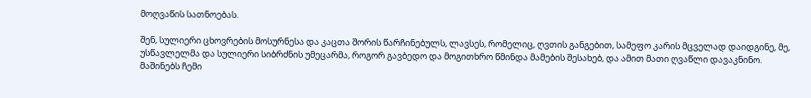მოღვაწის სათნოებას.

შენ, სულიერი ცხოვრების მოსურნესა და კაცთა შორის წარჩინებულს, ლავსეს, რომელიც, ღვთის განგებით, სამეფო კარის მცველად დაიდგინე, მე, უსწავლელმა და სულიერი სიბრძნის უმეცარმა, როგორ გავბედო და მოგითხრო წმინდა მამების შესახებ, და ამით მათი ღვაწლი დავაკნინო. მაშინებს ჩემი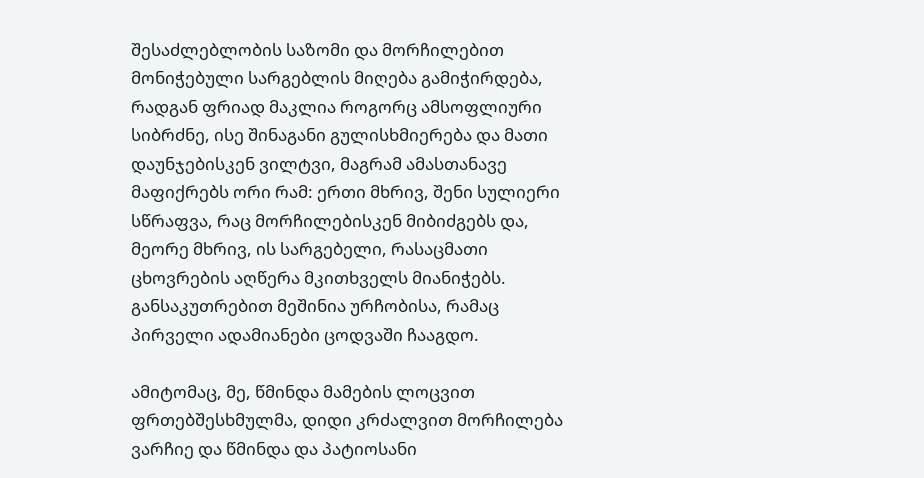შესაძლებლობის საზომი და მორჩილებით მონიჭებული სარგებლის მიღება გამიჭირდება, რადგან ფრიად მაკლია როგორც ამსოფლიური სიბრძნე, ისე შინაგანი გულისხმიერება და მათი დაუნჯებისკენ ვილტვი, მაგრამ ამასთანავე მაფიქრებს ორი რამ: ერთი მხრივ, შენი სულიერი სწრაფვა, რაც მორჩილებისკენ მიბიძგებს და, მეორე მხრივ, ის სარგებელი, რასაცმათი ცხოვრების აღწერა მკითხველს მიანიჭებს. განსაკუთრებით მეშინია ურჩობისა, რამაც პირველი ადამიანები ცოდვაში ჩააგდო.

ამიტომაც, მე, წმინდა მამების ლოცვით ფრთებშესხმულმა, დიდი კრძალვით მორჩილება ვარჩიე და წმინდა და პატიოსანი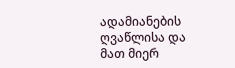ადამიანების ღვაწლისა და მათ მიერ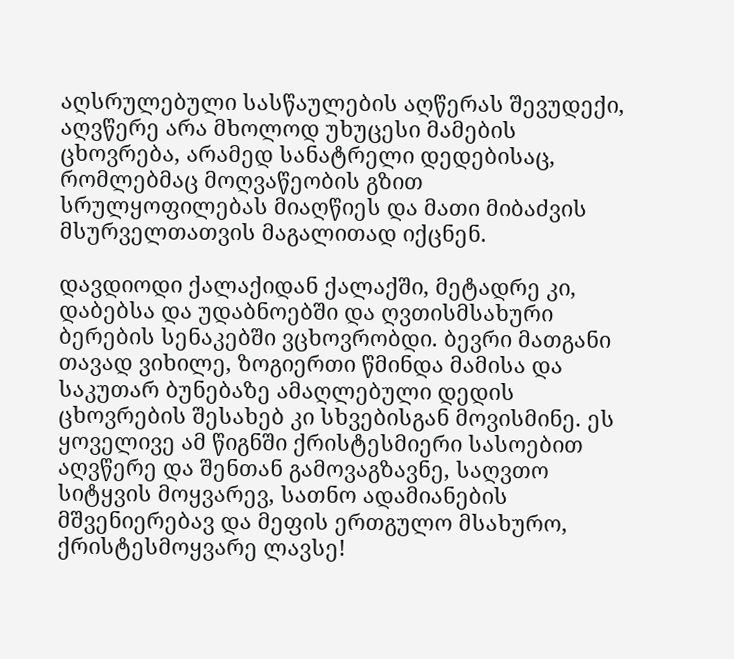აღსრულებული სასწაულების აღწერას შევუდექი, აღვწერე არა მხოლოდ უხუცესი მამების ცხოვრება, არამედ სანატრელი დედებისაც, რომლებმაც მოღვაწეობის გზით სრულყოფილებას მიაღწიეს და მათი მიბაძვის მსურველთათვის მაგალითად იქცნენ.

დავდიოდი ქალაქიდან ქალაქში, მეტადრე კი, დაბებსა და უდაბნოებში და ღვთისმსახური ბერების სენაკებში ვცხოვრობდი. ბევრი მათგანი თავად ვიხილე, ზოგიერთი წმინდა მამისა და საკუთარ ბუნებაზე ამაღლებული დედის ცხოვრების შესახებ კი სხვებისგან მოვისმინე. ეს ყოველივე ამ წიგნში ქრისტესმიერი სასოებით აღვწერე და შენთან გამოვაგზავნე, საღვთო სიტყვის მოყვარევ, სათნო ადამიანების მშვენიერებავ და მეფის ერთგულო მსახურო, ქრისტესმოყვარე ლავსე!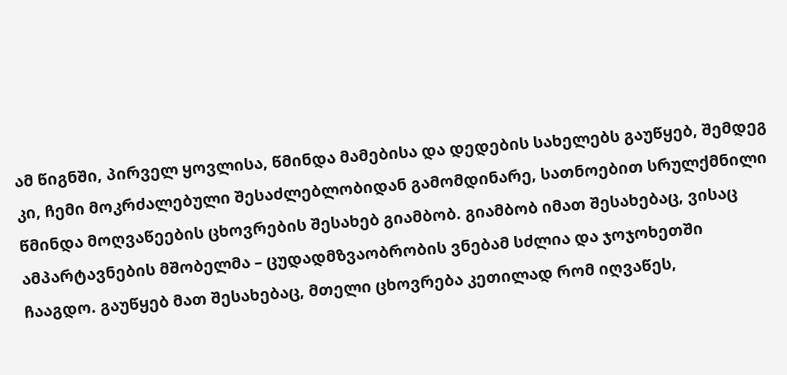ამ წიგნში, პირველ ყოვლისა, წმინდა მამებისა და დედების სახელებს გაუწყებ, შემდეგ კი, ჩემი მოკრძალებული შესაძლებლობიდან გამომდინარე, სათნოებით სრულქმნილი წმინდა მოღვაწეების ცხოვრების შესახებ გიამბობ. გიამბობ იმათ შესახებაც, ვისაც ამპარტავნების მშობელმა – ცუდადმზვაობრობის ვნებამ სძლია და ჯოჯოხეთში ჩააგდო. გაუწყებ მათ შესახებაც, მთელი ცხოვრება კეთილად რომ იღვაწეს,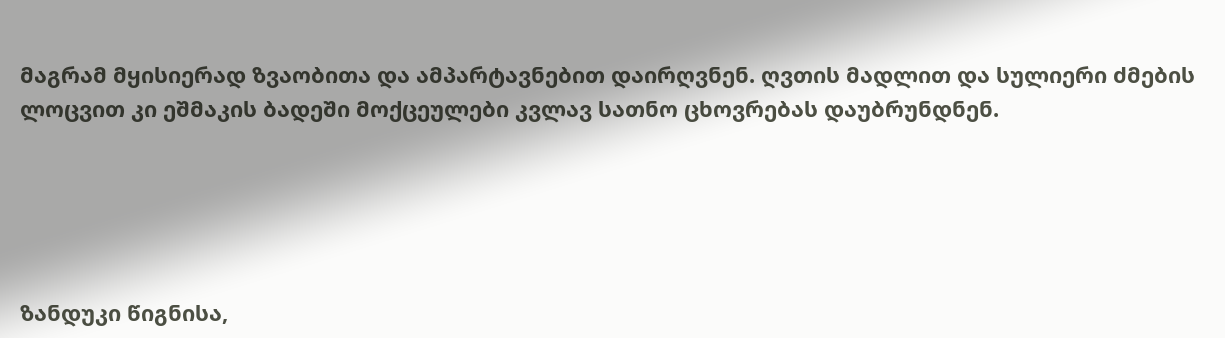მაგრამ მყისიერად ზვაობითა და ამპარტავნებით დაირღვნენ. ღვთის მადლით და სულიერი ძმების ლოცვით კი ეშმაკის ბადეში მოქცეულები კვლავ სათნო ცხოვრებას დაუბრუნდნენ.





ზანდუკი წიგნისა,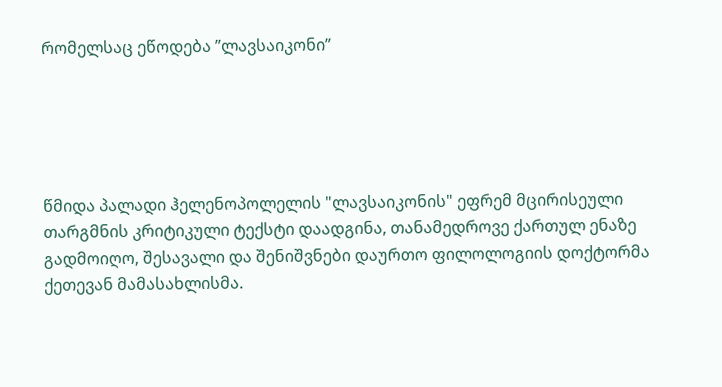რომელსაც ეწოდება ”ლავსაიკონი”





წმიდა პალადი ჰელენოპოლელის "ლავსაიკონის" ეფრემ მცირისეული თარგმნის კრიტიკული ტექსტი დაადგინა, თანამედროვე ქართულ ენაზე გადმოიღო, შესავალი და შენიშვნები დაურთო ფილოლოგიის დოქტორმა ქეთევან მამასახლისმა.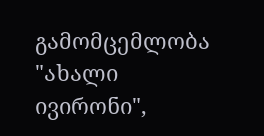გამომცემლობა "ახალი ივირონი",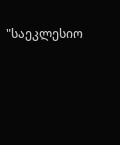"საეკლესიო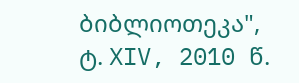ბიბლიოთეკა", ტ. XIV, 2010 წ.